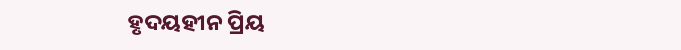ହୃଦୟହୀନ ପ୍ରିୟ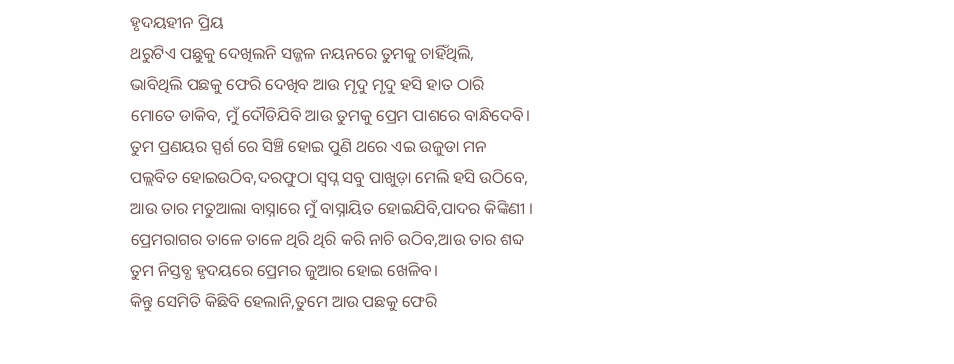ହୃଦୟହୀନ ପ୍ରିୟ
ଥରୁଟିଏ ପଛୁକୁ ଦେଖିଲନି ସଜ୍ଜଳ ନୟନରେ ତୁମକୁ ଚାହିଁଥିଲି,
ଭାବିଥିଲି ପଛକୁ ଫେରି ଦେଖିବ ଆଉ ମୃଦୁ ମୃଦୁ ହସି ହାତ ଠାରି
ମୋତେ ଡାକିବ, ମୁଁ ଦୌଡିଯିବି ଆଉ ତୁମକୁ ପ୍ରେମ ପାଶରେ ବାନ୍ଧିଦେବି।
ତୁମ ପ୍ରଣୟର ସ୍ପର୍ଶ ରେ ସିଞ୍ଚି ହୋଇ ପୁଣି ଥରେ ଏଇ ଉଜୁଡା ମନ
ପଲ୍ଲବିତ ହୋଇଉଠିବ,ଦରଫୁଠା ସ୍ବପ୍ନ ସବୁ ପାଖୁଡ଼ା ମେଲି ହସି ଉଠିବେ,
ଆଉ ତାର ମତୁଆଲା ବାସ୍ନାରେ ମୁଁ ବାସ୍ନାୟିତ ହୋଇଯିବି,ପାଦର କିଙ୍କିଣୀ ।
ପ୍ରେମରାଗର ତାଳେ ତାଳେ ଥିରି ଥିରି କରି ନାଚି ଉଠିବ,ଆଉ ତାର ଶବ୍ଦ
ତୁମ ନିସ୍ତବ୍ଧ ହୃଦୟରେ ପ୍ରେମର ଜୁଆର ହୋଇ ଖେଳିବ।
କିନ୍ତୁ ସେମିତି କିଛିବି ହେଲାନି,ତୁମେ ଆଉ ପଛକୁ ଫେରି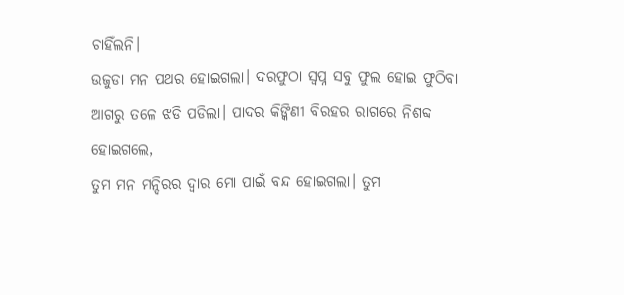ଚାହିଁଲନି।
ଉଜୁଡା ମନ ପଥର ହୋଇଗଲା। ଦରଫୁଠା ସ୍ବପ୍ନ ସବୁ ଫୁଲ ହୋଇ ଫୁଠିବା
ଆଗରୁ ତଳେ ଝଡି ପଡିଲା। ପାଦର କିଙ୍କିଣୀ ବିରହର ରାଗରେ ନିଶବ୍ଦ ହୋଇଗଲେ,
ତୁମ ମନ ମନ୍ଦିରର ଦ୍ବାର ମୋ ପାଇଁ ବନ୍ଦ ହୋଇଗଲା। ତୁମ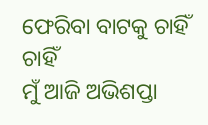ଫେରିବା ବାଟକୁ ଚାହିଁ ଚାହିଁ
ମୁଁ ଆଜି ଅଭିଶପ୍ତା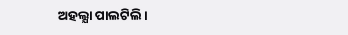ଅହଲ୍ଯା ପାଲଟିଲି।